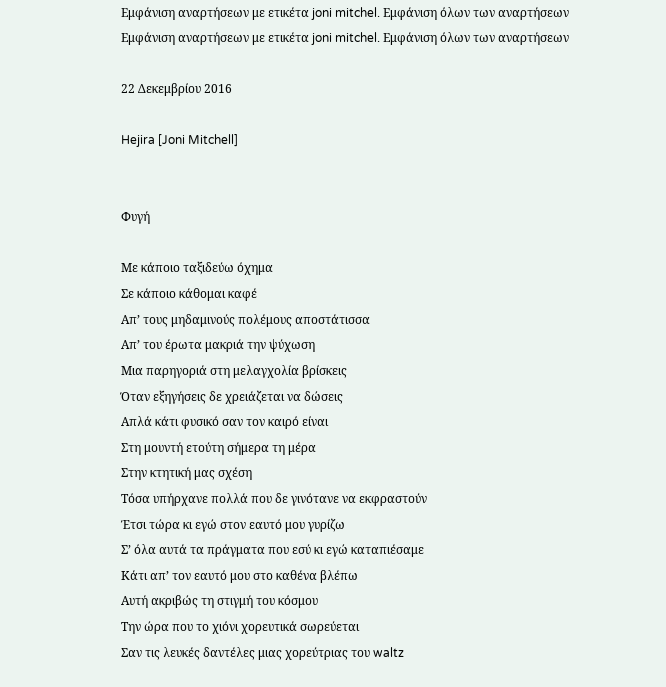Εμφάνιση αναρτήσεων με ετικέτα joni mitchel. Εμφάνιση όλων των αναρτήσεων
Εμφάνιση αναρτήσεων με ετικέτα joni mitchel. Εμφάνιση όλων των αναρτήσεων

22 Δεκεμβρίου 2016

Hejira [Joni Mitchell]


Φυγή

Με κάποιο ταξιδεύω όχημα
Σε κάποιο κάθομαι καφέ
Απ’ τους μηδαμινούς πολέμους αποστάτισσα
Απ’ του έρωτα μακριά την ψύχωση
Μια παρηγοριά στη μελαγχολία βρίσκεις
Όταν εξηγήσεις δε χρειάζεται να δώσεις
Απλά κάτι φυσικό σαν τον καιρό είναι
Στη μουντή ετούτη σήμερα τη μέρα
Στην κτητική μας σχέση
Τόσα υπήρχανε πολλά που δε γινότανε να εκφραστούν
Έτσι τώρα κι εγώ στον εαυτό μου γυρίζω
Σ’ όλα αυτά τα πράγματα που εσύ κι εγώ καταπιέσαμε
Κάτι απ’ τον εαυτό μου στο καθένα βλέπω
Αυτή ακριβώς τη στιγμή του κόσμου
Την ώρα που το χιόνι χορευτικά σωρεύεται
Σαν τις λευκές δαντέλες μιας χορεύτριας του waltz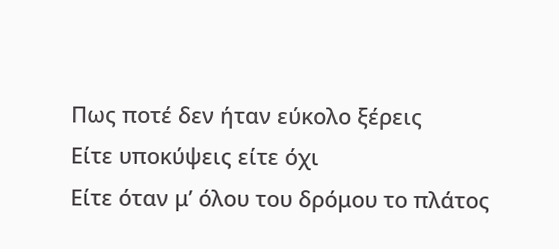Πως ποτέ δεν ήταν εύκολο ξέρεις
Είτε υποκύψεις είτε όχι
Είτε όταν μ’ όλου του δρόμου το πλάτος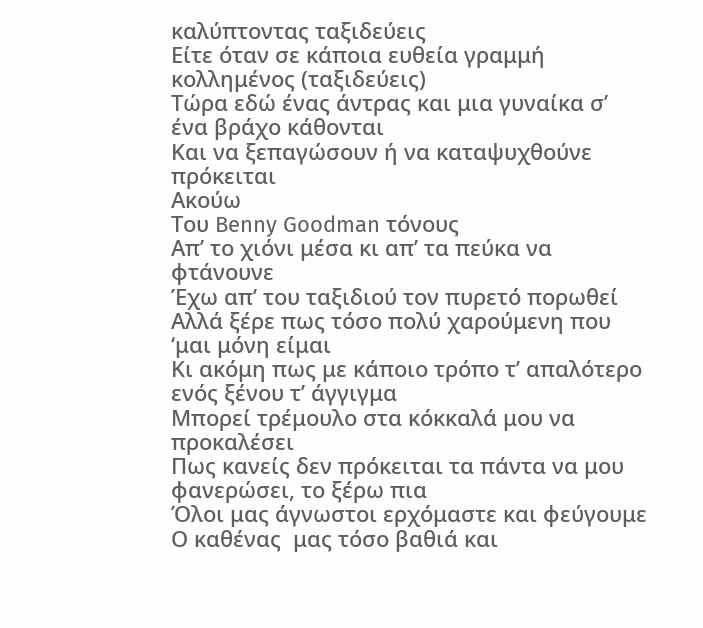καλύπτοντας ταξιδεύεις
Είτε όταν σε κάποια ευθεία γραμμή κολλημένος (ταξιδεύεις)
Τώρα εδώ ένας άντρας και μια γυναίκα σ’ ένα βράχο κάθονται
Και να ξεπαγώσουν ή να καταψυχθούνε πρόκειται
Ακούω
Του Benny Goodman τόνους
Απ’ το χιόνι μέσα κι απ’ τα πεύκα να φτάνουνε
Έχω απ’ του ταξιδιού τον πυρετό πορωθεί
Αλλά ξέρε πως τόσο πολύ χαρούμενη που ‘μαι μόνη είμαι
Κι ακόμη πως με κάποιο τρόπο τ’ απαλότερο ενός ξένου τ’ άγγιγμα
Μπορεί τρέμουλο στα κόκκαλά μου να προκαλέσει
Πως κανείς δεν πρόκειται τα πάντα να μου φανερώσει, το ξέρω πια
Όλοι μας άγνωστοι ερχόμαστε και φεύγουμε
Ο καθένας  μας τόσο βαθιά και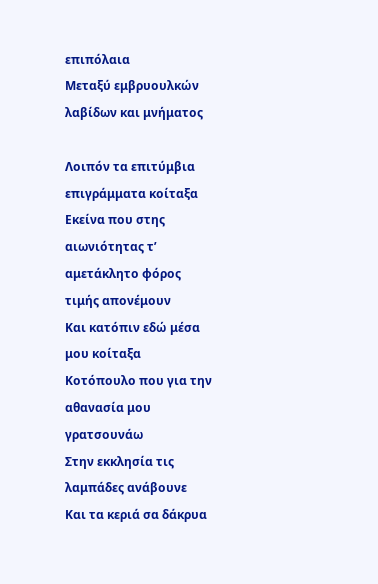επιπόλαια
Μεταξύ εμβρυουλκών λαβίδων και μνήματος

Λοιπόν τα επιτύμβια επιγράμματα κοίταξα
Εκείνα που στης αιωνιότητας τ’ αμετάκλητο φόρος τιμής απονέμουν
Και κατόπιν εδώ μέσα μου κοίταξα
Κοτόπουλο που για την αθανασία μου γρατσουνάω
Στην εκκλησία τις λαμπάδες ανάβουνε
Και τα κεριά σα δάκρυα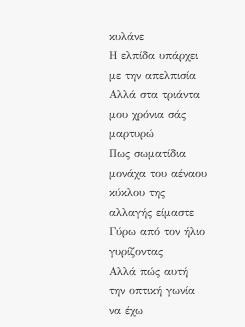κυλάνε
Η ελπίδα υπάρχει με την απελπισία
Αλλά στα τριάντα μου χρόνια σάς μαρτυρώ
Πως σωματίδια μονάχα του αέναου κύκλου της αλλαγής είμαστε
Γύρω από τον ήλιο γυρίζοντας
Αλλά πώς αυτή την οπτική γωνία να έχω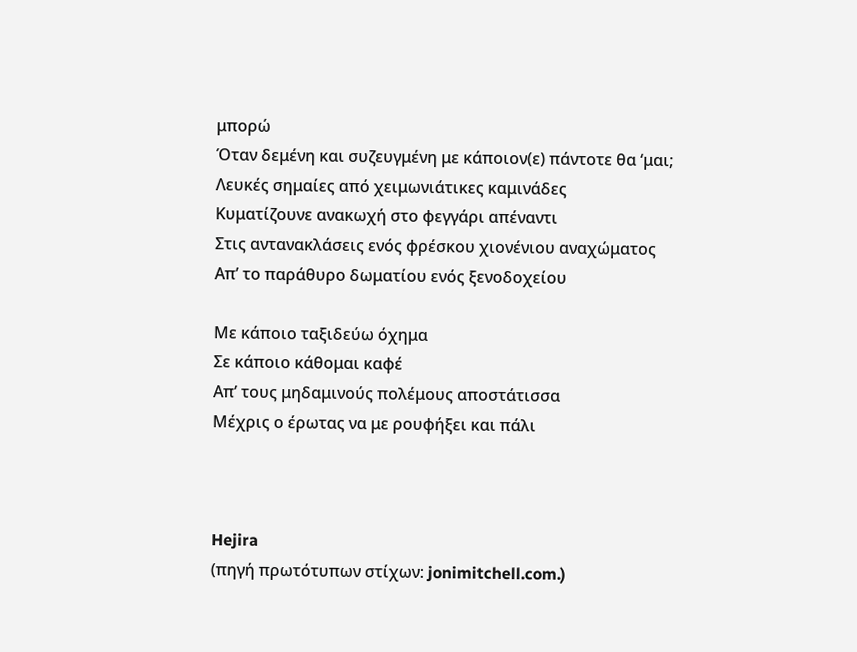μπορώ
Όταν δεμένη και συζευγμένη με κάποιον(ε) πάντοτε θα ‘μαι;
Λευκές σημαίες από χειμωνιάτικες καμινάδες
Κυματίζουνε ανακωχή στο φεγγάρι απέναντι
Στις αντανακλάσεις ενός φρέσκου χιονένιου αναχώματος
Απ’ το παράθυρο δωματίου ενός ξενοδοχείου

Με κάποιο ταξιδεύω όχημα
Σε κάποιο κάθομαι καφέ
Απ’ τους μηδαμινούς πολέμους αποστάτισσα
Μέχρις ο έρωτας να με ρουφήξει και πάλι



Hejira
(πηγή πρωτότυπων στίχων: jonimitchell.com.)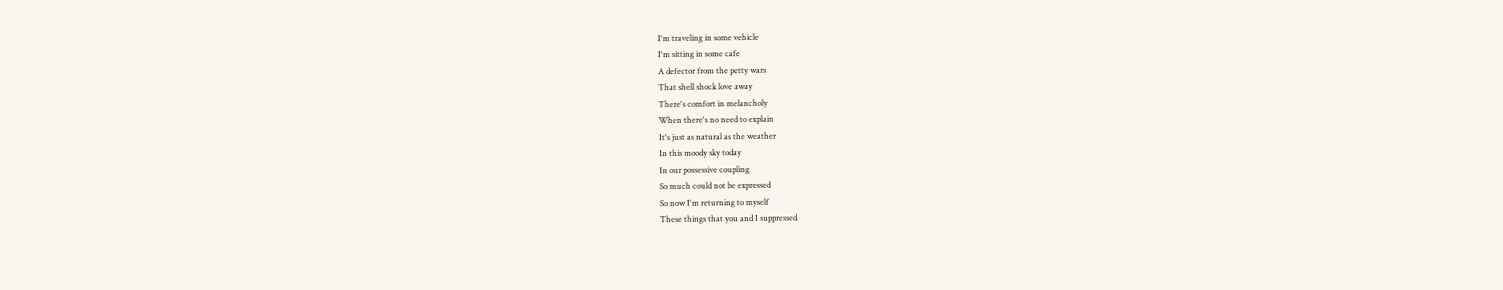I'm traveling in some vehicle
I'm sitting in some cafe
A defector from the petty wars
That shell shock love away
There's comfort in melancholy
When there's no need to explain
It's just as natural as the weather
In this moody sky today
In our possessive coupling
So much could not be expressed
So now I'm returning to myself
These things that you and I suppressed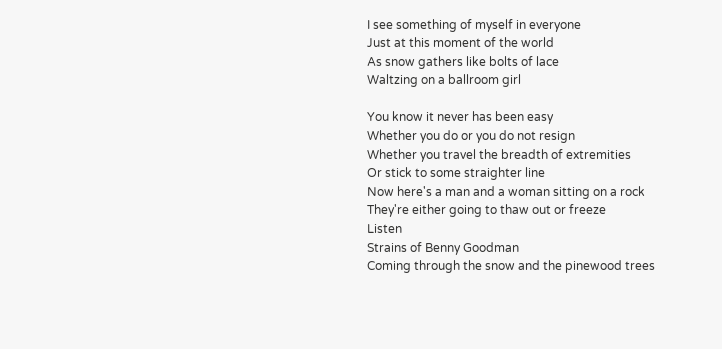I see something of myself in everyone
Just at this moment of the world
As snow gathers like bolts of lace
Waltzing on a ballroom girl

You know it never has been easy
Whether you do or you do not resign
Whether you travel the breadth of extremities
Or stick to some straighter line
Now here's a man and a woman sitting on a rock
They're either going to thaw out or freeze
Listen
Strains of Benny Goodman
Coming through the snow and the pinewood trees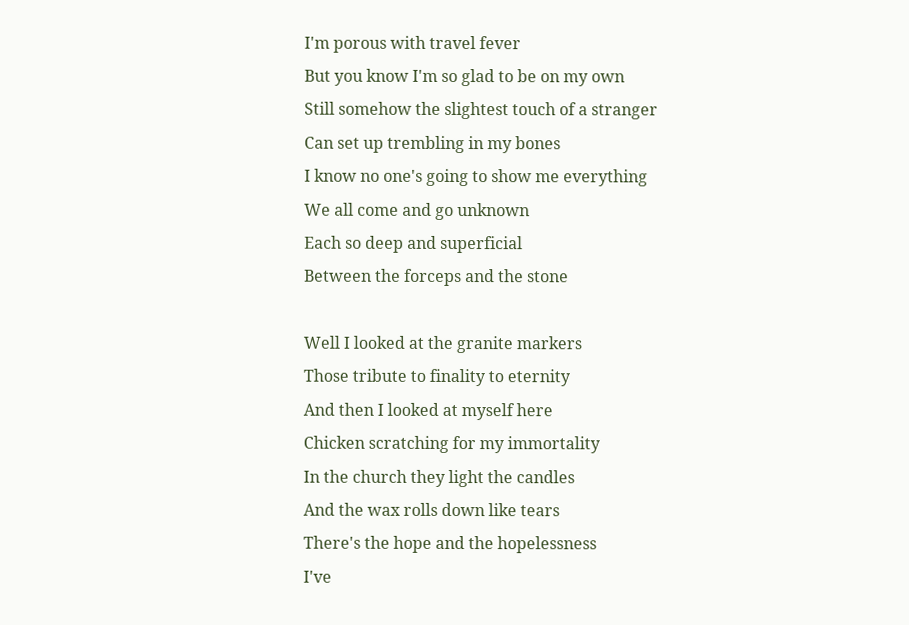I'm porous with travel fever
But you know I'm so glad to be on my own
Still somehow the slightest touch of a stranger
Can set up trembling in my bones
I know no one's going to show me everything
We all come and go unknown
Each so deep and superficial
Between the forceps and the stone

Well I looked at the granite markers
Those tribute to finality to eternity
And then I looked at myself here
Chicken scratching for my immortality
In the church they light the candles
And the wax rolls down like tears
There's the hope and the hopelessness
I've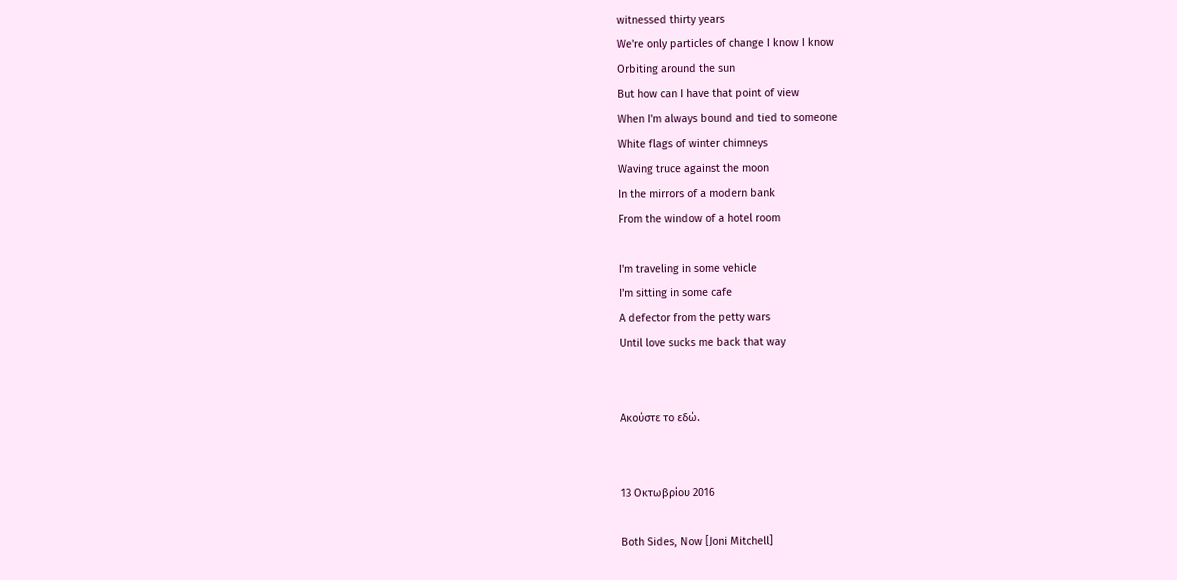witnessed thirty years
We're only particles of change I know I know
Orbiting around the sun
But how can I have that point of view
When I'm always bound and tied to someone
White flags of winter chimneys
Waving truce against the moon
In the mirrors of a modern bank
From the window of a hotel room

I'm traveling in some vehicle
I'm sitting in some cafe
A defector from the petty wars
Until love sucks me back that way


Ακούστε το εδώ.


13 Οκτωβρίου 2016

Both Sides, Now [Joni Mitchell]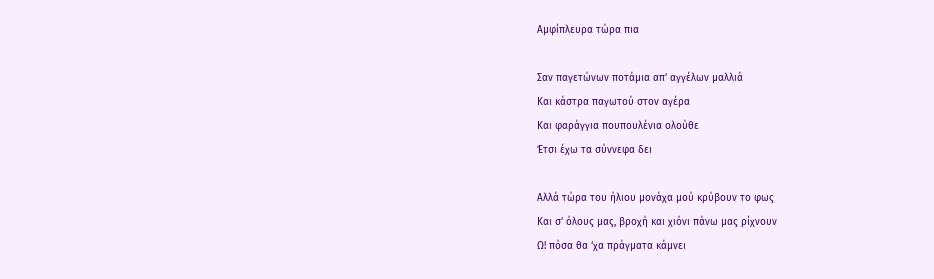Αμφίπλευρα τώρα πια

Σαν παγετώνων ποτάμια απ’ αγγέλων μαλλιά
Και κάστρα παγωτού στον αγέρα
Και φαράγγια πουπουλένια ολούθε
Έτσι έχω τα σύννεφα δει

Αλλά τώρα του ήλιου μονάχα μού κρύβουν το φως
Και σ’ όλους μας, βροχή και χιόνι πάνω μας ρίχνουν
Ω! πόσα θα ‘χα πράγματα κάμνει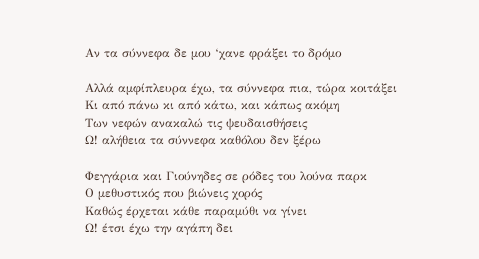Αν τα σύννεφα δε μου ‘χανε φράξει το δρόμο

Αλλά αμφίπλευρα έχω, τα σύννεφα πια, τώρα κοιτάξει
Κι από πάνω κι από κάτω, και κάπως ακόμη
Των νεφών ανακαλώ τις ψευδαισθήσεις
Ω! αλήθεια τα σύννεφα καθόλου δεν ξέρω

Φεγγάρια και Γιούνηδες σε ρόδες του λούνα παρκ
Ο μεθυστικός που βιώνεις χορός
Καθώς έρχεται κάθε παραμύθι να γίνει
Ω! έτσι έχω την αγάπη δει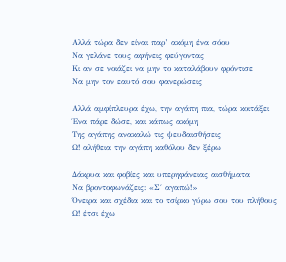Αλλά τώρα δεν είναι παρ’ ακόμη ένα σόου
Να γελάνε τους αφήνεις φεύγοντας
Κι αν σε νοιάζει να μην το καταλάβουν φρόντισε
Να μην τον εαυτό σου φανερώσεις

Αλλά αμφίπλευρα έχω, την αγάπη πια, τώρα κοιτάξει
Ένα πάρε δώσε, και κάπως ακόμη
Της αγάπης ανακαλώ τις ψευδαισθήσεις
Ω! αλήθεια την αγάπη καθόλου δεν ξέρω

Δάκρυα και φοβίες και υπερηφάνειας αισθήματα
Να βροντοφωνάζεις: «Σ΄ αγαπώ!»
Όνειρα και σχέδια και το τσίρκο γύρω σου του πλήθους
Ω! έτσι έχω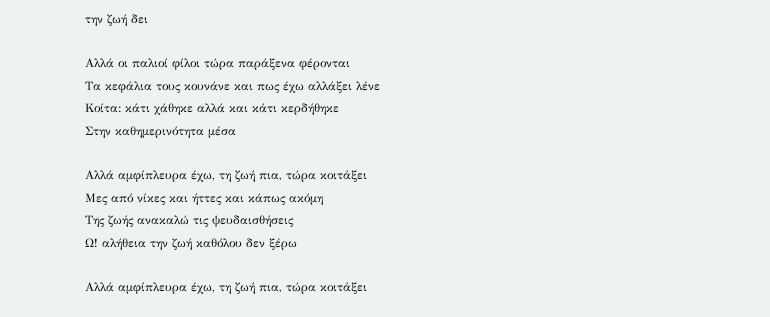την ζωή δει

Αλλά οι παλιοί φίλοι τώρα παράξενα φέρονται
Τα κεφάλια τους κουνάνε και πως έχω αλλάξει λένε
Κοίτα: κάτι χάθηκε αλλά και κάτι κερδήθηκε
Στην καθημερινότητα μέσα

Αλλά αμφίπλευρα έχω, τη ζωή πια, τώρα κοιτάξει
Μες από νίκες και ήττες και κάπως ακόμη
Της ζωής ανακαλώ τις ψευδαισθήσεις
Ω! αλήθεια την ζωή καθόλου δεν ξέρω

Αλλά αμφίπλευρα έχω, τη ζωή πια, τώρα κοιτάξει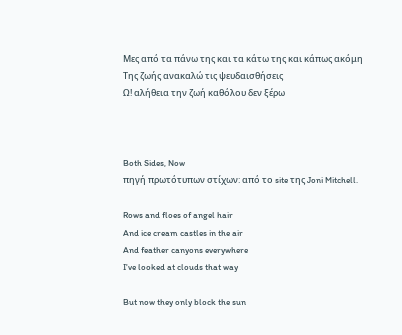Μες από τα πάνω της και τα κάτω της και κάπως ακόμη
Της ζωής ανακαλώ τις ψευδαισθήσεις
Ω! αλήθεια την ζωή καθόλου δεν ξέρω



Both Sides, Now
πηγή πρωτότυπων στίχων: από το site της Joni Mitchell.

Rows and floes of angel hair
And ice cream castles in the air
And feather canyons everywhere
I've looked at clouds that way

But now they only block the sun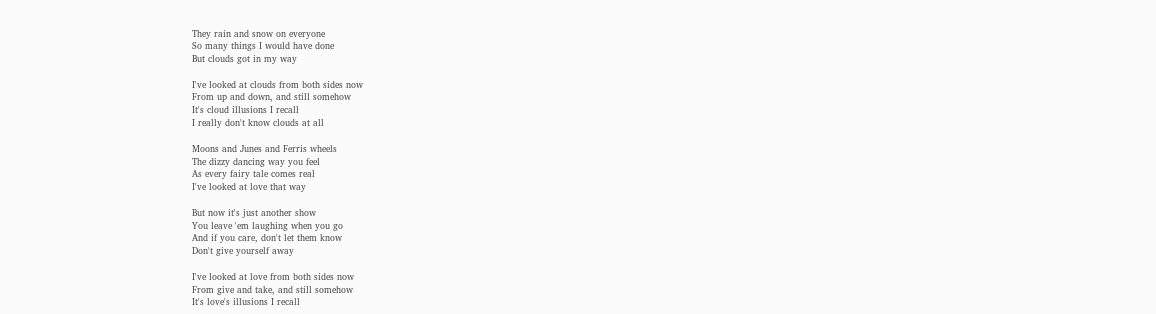They rain and snow on everyone
So many things I would have done
But clouds got in my way

I've looked at clouds from both sides now
From up and down, and still somehow
It's cloud illusions I recall
I really don't know clouds at all

Moons and Junes and Ferris wheels
The dizzy dancing way you feel
As every fairy tale comes real
I've looked at love that way

But now it's just another show
You leave 'em laughing when you go
And if you care, don't let them know
Don't give yourself away

I've looked at love from both sides now
From give and take, and still somehow
It's love's illusions I recall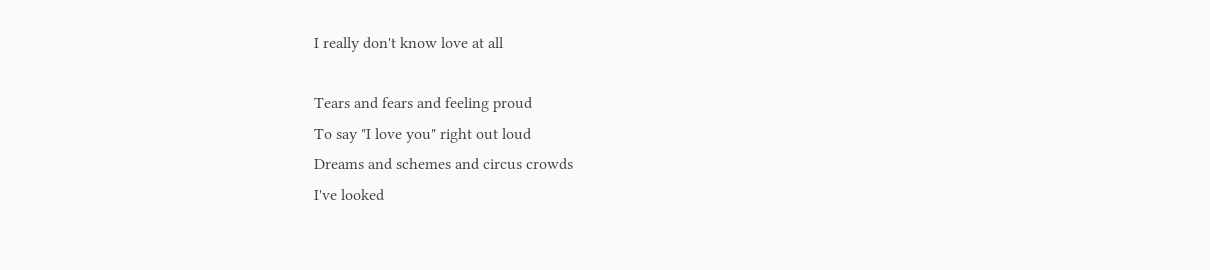I really don't know love at all

Tears and fears and feeling proud
To say "I love you" right out loud
Dreams and schemes and circus crowds
I've looked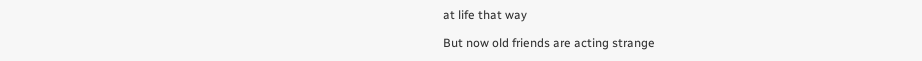at life that way

But now old friends are acting strange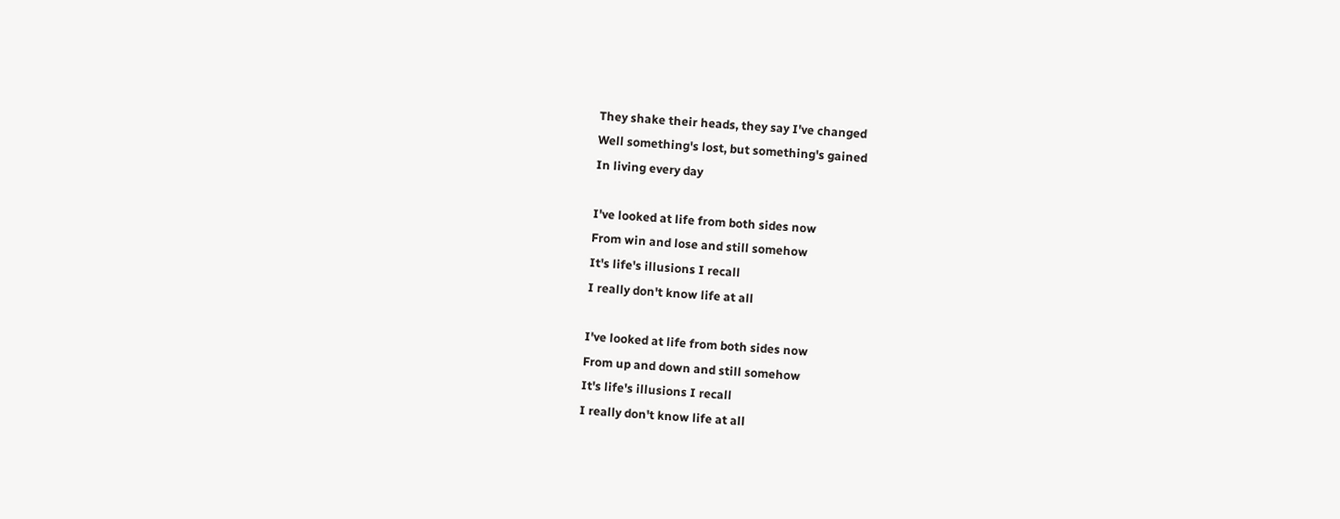They shake their heads, they say I've changed
Well something's lost, but something's gained
In living every day

I've looked at life from both sides now
From win and lose and still somehow
It's life's illusions I recall
I really don't know life at all

I've looked at life from both sides now
From up and down and still somehow
It's life's illusions I recall
I really don't know life at all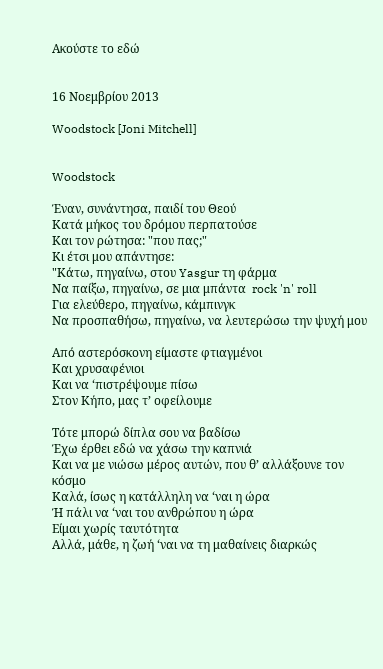Ακούστε το εδώ


16 Νοεμβρίου 2013

Woodstock [Joni Mitchell]


Woodstock

Έναν, συνάντησα, παιδί του Θεού
Κατά μήκος του δρόμου περπατούσε
Και τον ρώτησα: "που πας;"
Κι έτσι μου απάντησε:
"Κάτω, πηγαίνω, στου Yasgur τη φάρμα
Να παίξω, πηγαίνω, σε μια μπάντα  rock 'n' roll
Για ελεύθερο, πηγαίνω, κάμπινγκ
Να προσπαθήσω, πηγαίνω, να λευτερώσω την ψυχή μου

Από αστερόσκονη είμαστε φτιαγμένοι
Και χρυσαφένιοι
Και να ‘πιστρέψουμε πίσω
Στον Κήπο, μας τ’ οφείλουμε

Τότε μπορώ δίπλα σου να βαδίσω
Έχω έρθει εδώ να χάσω την καπνιά
Και να με νιώσω μέρος αυτών, που θ’ αλλάξουνε τον κόσμο
Καλά, ίσως η κατάλληλη να ‘ναι η ώρα
Ή πάλι να ‘ναι του ανθρώπου η ώρα
Είμαι χωρίς ταυτότητα
Αλλά, μάθε, η ζωή ‘ναι να τη μαθαίνεις διαρκώς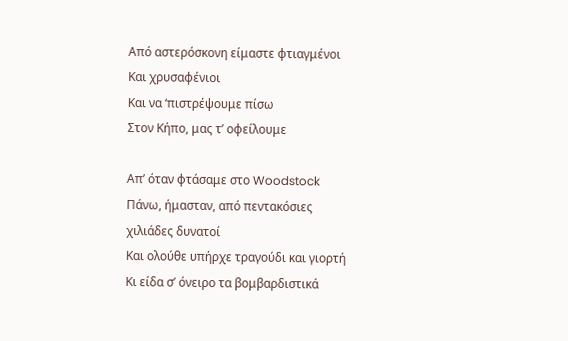Από αστερόσκονη είμαστε φτιαγμένοι
Και χρυσαφένιοι
Και να ‘πιστρέψουμε πίσω
Στον Κήπο, μας τ’ οφείλουμε

Απ’ όταν φτάσαμε στο Woodstock
Πάνω, ήμασταν, από πεντακόσιες χιλιάδες δυνατοί
Και ολούθε υπήρχε τραγούδι και γιορτή
Κι είδα σ’ όνειρο τα βομβαρδιστικά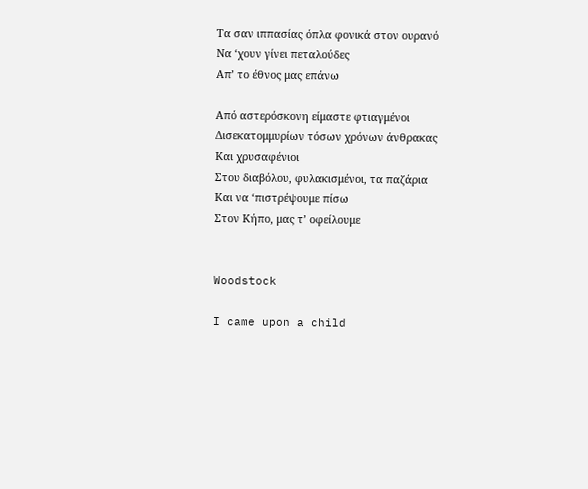Τα σαν ιππασίας όπλα φονικά στον ουρανό
Να ‘χουν γίνει πεταλούδες
Απ’ το έθνος μας επάνω

Από αστερόσκονη είμαστε φτιαγμένοι
Δισεκατομμυρίων τόσων χρόνων άνθρακας
Και χρυσαφένιοι
Στου διαβόλου, φυλακισμένοι, τα παζάρια
Και να ‘πιστρέψουμε πίσω
Στον Κήπο, μας τ’ οφείλουμε


Woodstock

I came upon a child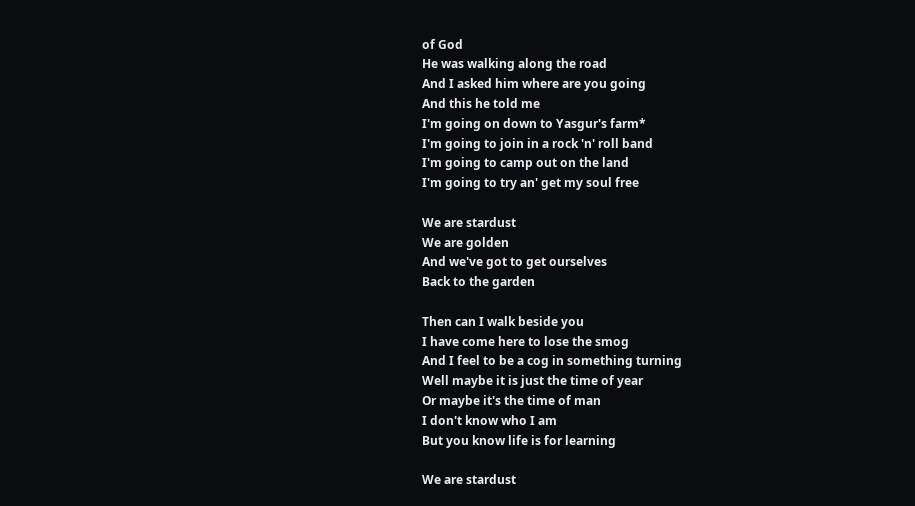of God
He was walking along the road
And I asked him where are you going
And this he told me
I'm going on down to Yasgur's farm*
I'm going to join in a rock 'n' roll band
I'm going to camp out on the land
I'm going to try an' get my soul free

We are stardust
We are golden
And we've got to get ourselves
Back to the garden

Then can I walk beside you
I have come here to lose the smog
And I feel to be a cog in something turning
Well maybe it is just the time of year
Or maybe it's the time of man
I don't know who I am
But you know life is for learning

We are stardust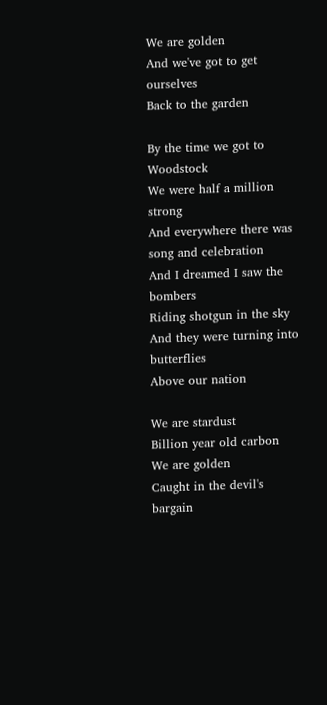We are golden
And we've got to get ourselves
Back to the garden

By the time we got to Woodstock
We were half a million strong
And everywhere there was song and celebration
And I dreamed I saw the bombers
Riding shotgun in the sky
And they were turning into butterflies
Above our nation

We are stardust
Billion year old carbon
We are golden
Caught in the devil's bargain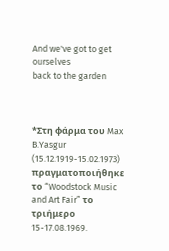And we've got to get ourselves
back to the garden



*Στη φάρμα του Max B.Yasgur (15.12.1919-15.02.1973) πραγματοποιήθηκε το “Woodstock Music and Art Fair” το τριήμερο 15-17.08.1969.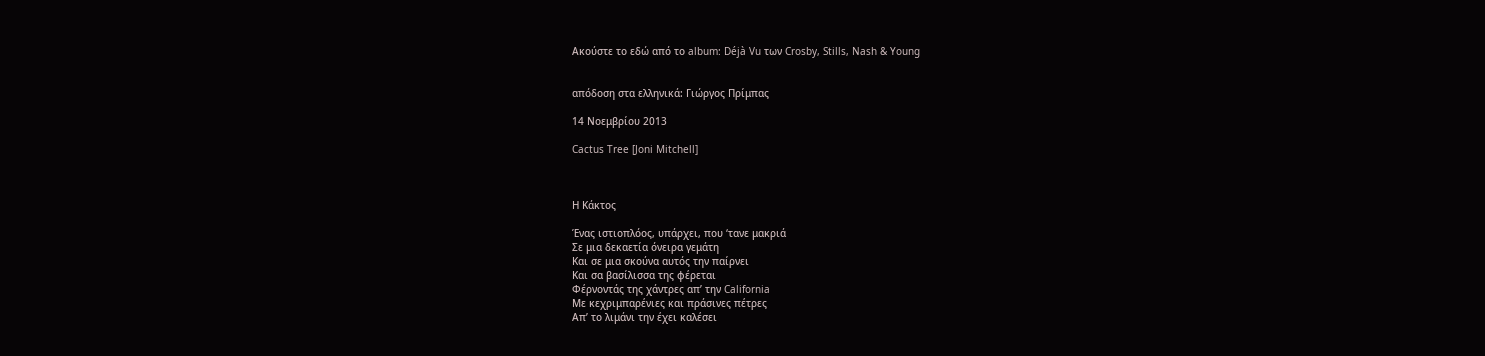Ακούστε το εδώ από το album: Déjà Vu των Crosby, Stills, Nash & Young


απόδοση στα ελληνικά: Γιώργος Πρίμπας

14 Νοεμβρίου 2013

Cactus Tree [Joni Mitchell]



Η Κάκτος

Ένας ιστιοπλόος, υπάρχει, που ‘τανε μακριά
Σε μια δεκαετία όνειρα γεμάτη
Και σε μια σκούνα αυτός την παίρνει
Και σα βασίλισσα της φέρεται
Φέρνοντάς της χάντρες απ’ την California
Με κεχριμπαρένιες και πράσινες πέτρες
Απ’ το λιμάνι την έχει καλέσει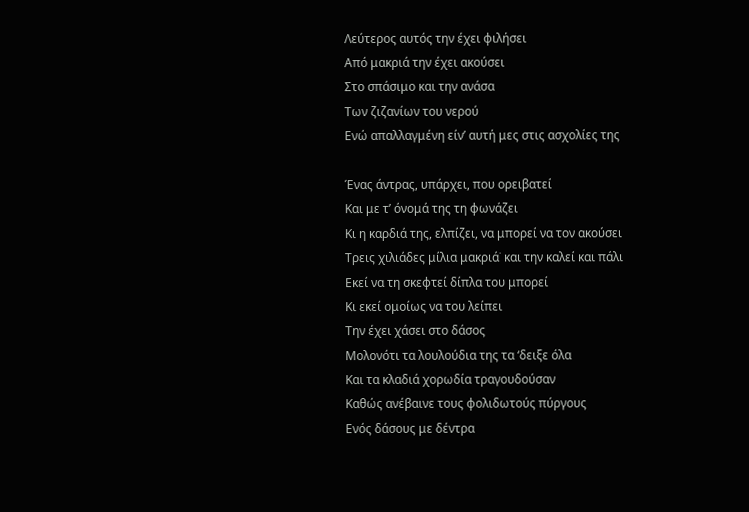Λεύτερος αυτός την έχει φιλήσει
Από μακριά την έχει ακούσει
Στο σπάσιμο και την ανάσα
Των ζιζανίων του νερού
Ενώ απαλλαγμένη είν’ αυτή μες στις ασχολίες της

Ένας άντρας, υπάρχει, που ορειβατεί
Και με τ’ όνομά της τη φωνάζει
Κι η καρδιά της, ελπίζει, να μπορεί να τον ακούσει
Τρεις χιλιάδες μίλια μακριά˙ και την καλεί και πάλι
Εκεί να τη σκεφτεί δίπλα του μπορεί
Κι εκεί ομοίως να του λείπει
Την έχει χάσει στο δάσος
Μολονότι τα λουλούδια της τα ‘δειξε όλα
Και τα κλαδιά χορωδία τραγουδούσαν
Καθώς ανέβαινε τους φολιδωτούς πύργους
Ενός δάσους με δέντρα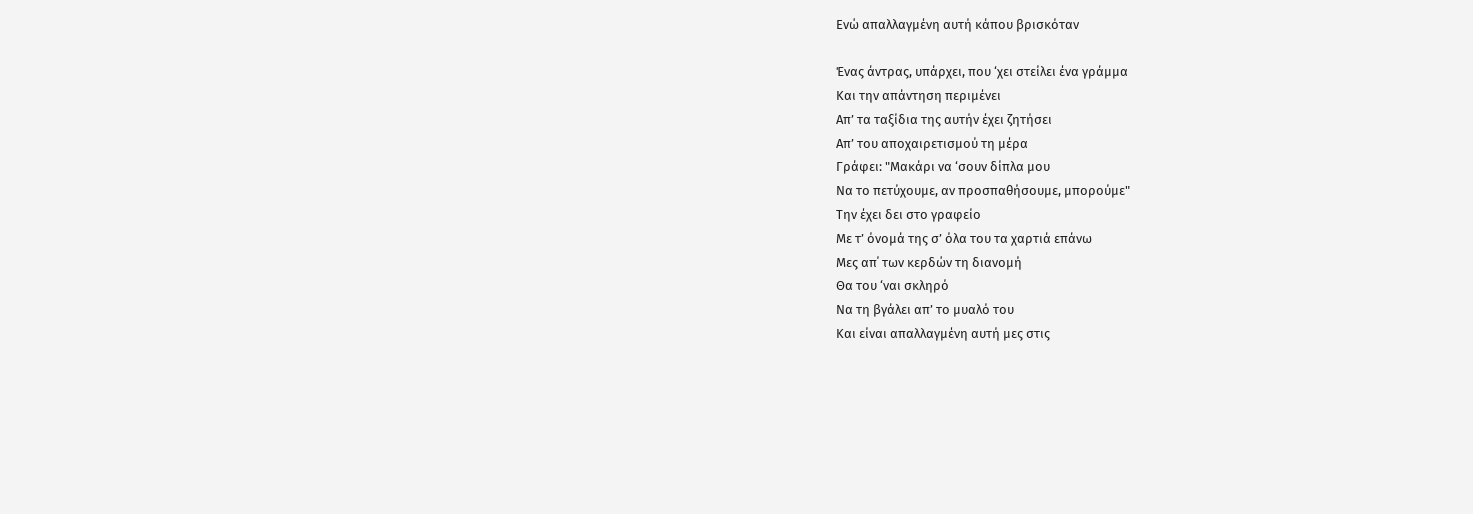Ενώ απαλλαγμένη αυτή κάπου βρισκόταν

Ένας άντρας, υπάρχει, που ‘χει στείλει ένα γράμμα
Και την απάντηση περιμένει
Απ’ τα ταξίδια της αυτήν έχει ζητήσει
Απ’ του αποχαιρετισμού τη μέρα
Γράφει: "Μακάρι να ‘σουν δίπλα μου
Να το πετύχουμε, αν προσπαθήσουμε, μπορούμε"
Την έχει δει στο γραφείο
Με τ’ όνομά της σ’ όλα του τα χαρτιά επάνω
Μες απ΄ των κερδών τη διανομή
Θα του ‘ναι σκληρό
Να τη βγάλει απ’ το μυαλό του
Και είναι απαλλαγμένη αυτή μες στις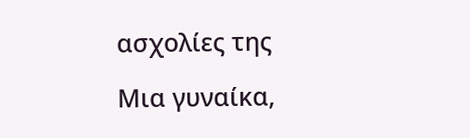ασχολίες της

Μια γυναίκα,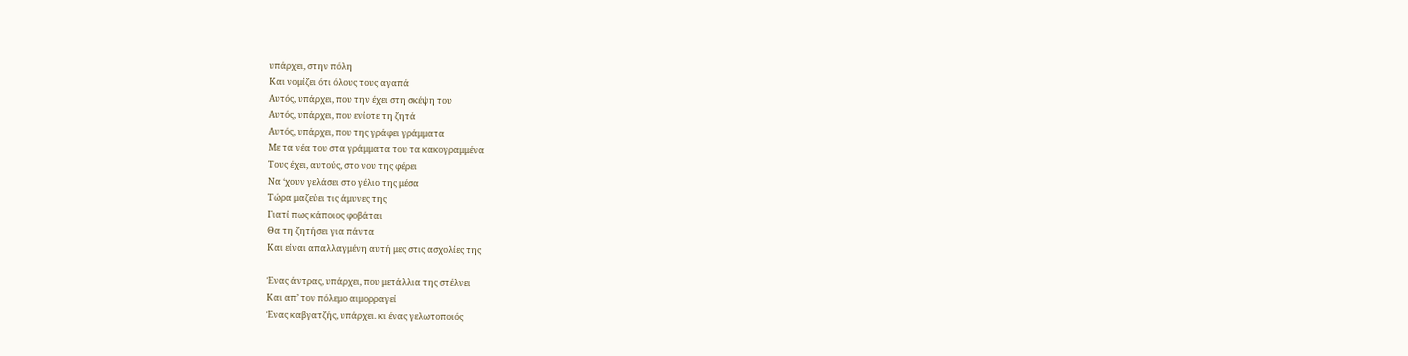υπάρχει, στην πόλη
Και νομίζει ότι όλους τους αγαπά
Αυτός, υπάρχει, που την έχει στη σκέψη του
Αυτός, υπάρχει, που ενίοτε τη ζητά
Αυτός, υπάρχει, που της γράφει γράμματα
Με τα νέα του στα γράμματα του τα κακογραμμένα
Τους έχει, αυτούς, στο νου της φέρει
Να ‘χουν γελάσει στο γέλιο της μέσα
Τώρα μαζεύει τις άμυνες της
Γιατί πως κάποιος φοβάται
Θα τη ζητήσει για πάντα
Και είναι απαλλαγμένη αυτή μες στις ασχολίες της

Ένας άντρας, υπάρχει, που μετάλλια της στέλνει
Και απ’ τον πόλεμο αιμορραγεί
Ένας καβγατζής, υπάρχει. κι ένας γελωτοποιός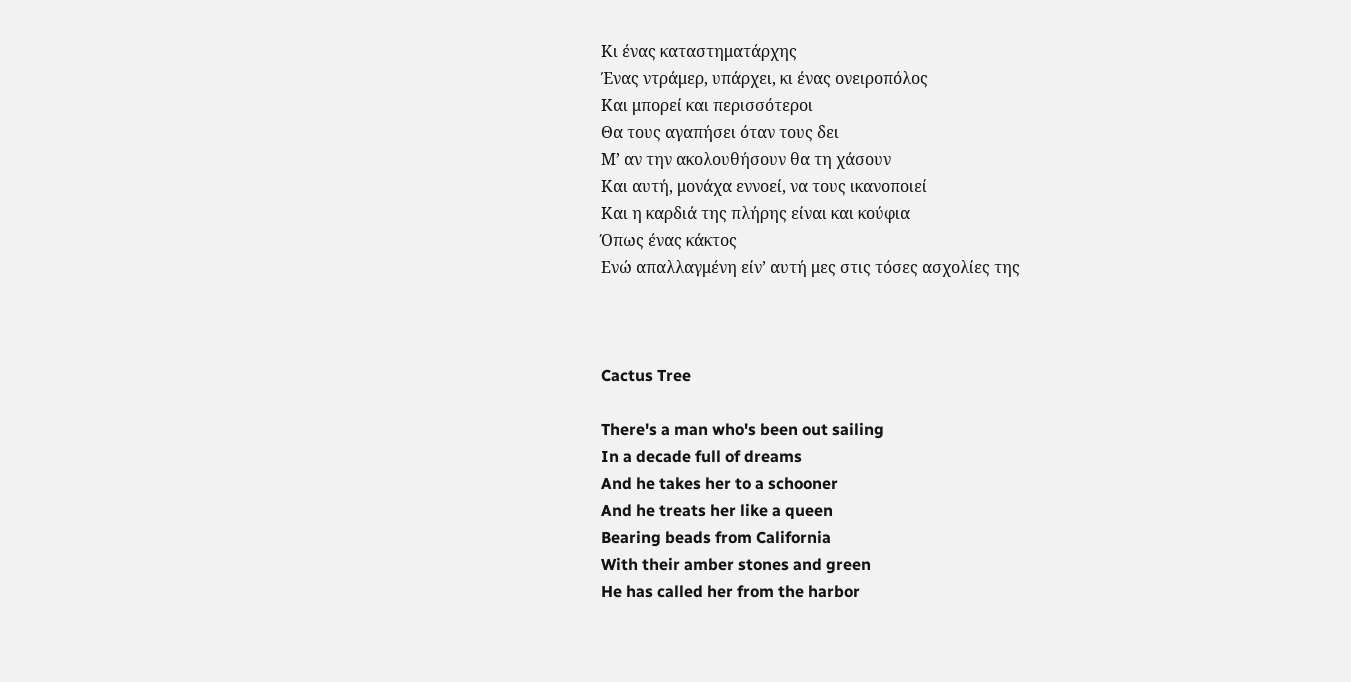Κι ένας καταστηματάρχης
Ένας ντράμερ, υπάρχει, κι ένας ονειροπόλος
Και μπορεί και περισσότεροι
Θα τους αγαπήσει όταν τους δει
Μ’ αν την ακολουθήσουν θα τη χάσουν
Και αυτή, μονάχα εννοεί, να τους ικανοποιεί
Και η καρδιά της πλήρης είναι και κούφια
Όπως ένας κάκτος
Ενώ απαλλαγμένη είν’ αυτή μες στις τόσες ασχολίες της



Cactus Tree

There's a man who's been out sailing
In a decade full of dreams
And he takes her to a schooner
And he treats her like a queen
Bearing beads from California
With their amber stones and green
He has called her from the harbor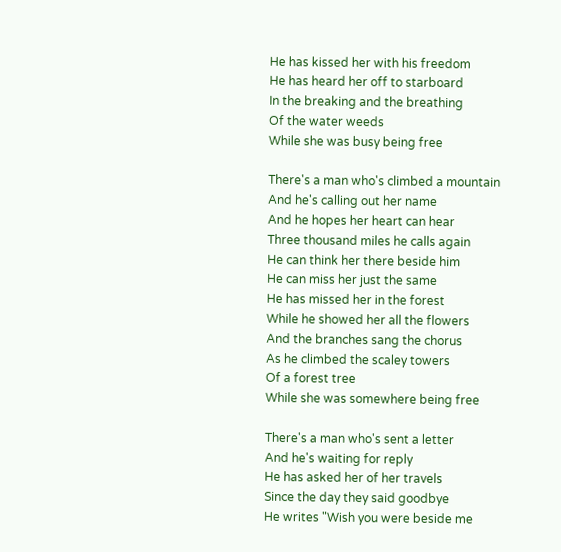He has kissed her with his freedom
He has heard her off to starboard
In the breaking and the breathing
Of the water weeds
While she was busy being free

There's a man who's climbed a mountain
And he's calling out her name
And he hopes her heart can hear
Three thousand miles he calls again
He can think her there beside him
He can miss her just the same
He has missed her in the forest
While he showed her all the flowers
And the branches sang the chorus
As he climbed the scaley towers
Of a forest tree
While she was somewhere being free

There's a man who's sent a letter
And he's waiting for reply
He has asked her of her travels
Since the day they said goodbye
He writes "Wish you were beside me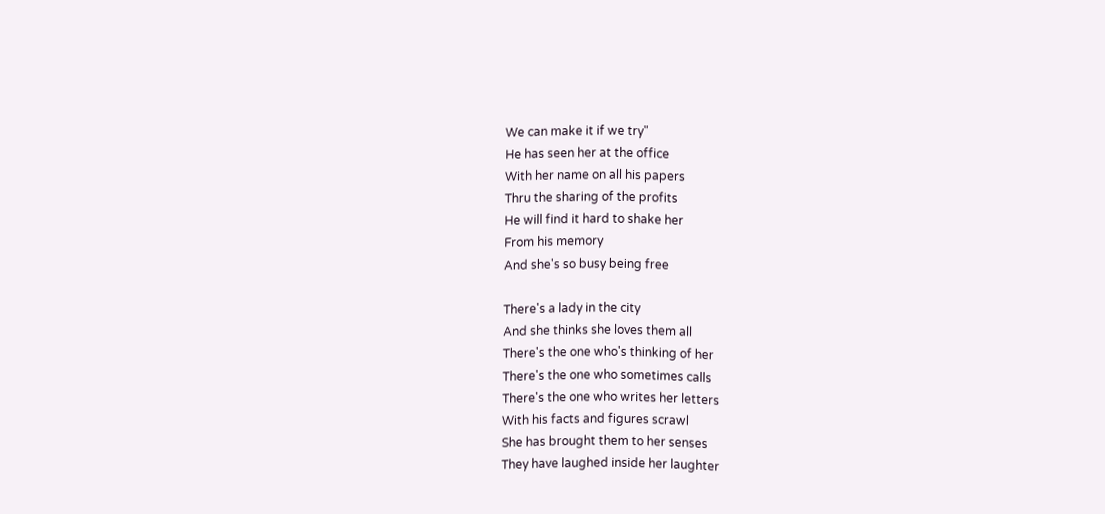We can make it if we try"
He has seen her at the office
With her name on all his papers
Thru the sharing of the profits
He will find it hard to shake her
From his memory
And she's so busy being free

There's a lady in the city
And she thinks she loves them all
There's the one who's thinking of her
There's the one who sometimes calls
There's the one who writes her letters
With his facts and figures scrawl
She has brought them to her senses
They have laughed inside her laughter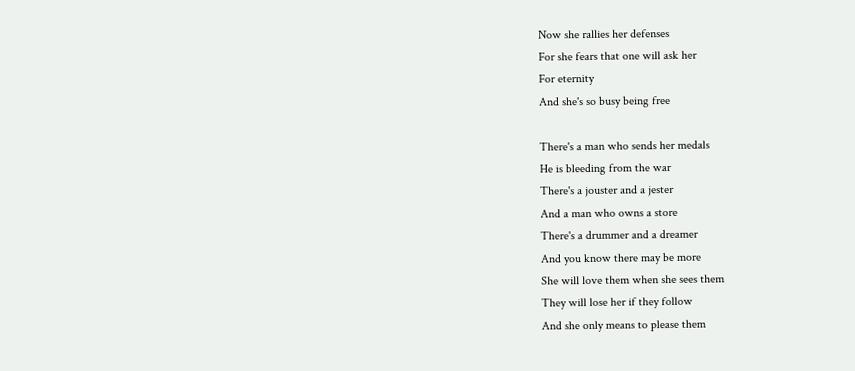Now she rallies her defenses
For she fears that one will ask her
For eternity
And she's so busy being free

There's a man who sends her medals
He is bleeding from the war
There's a jouster and a jester
And a man who owns a store
There's a drummer and a dreamer
And you know there may be more
She will love them when she sees them
They will lose her if they follow
And she only means to please them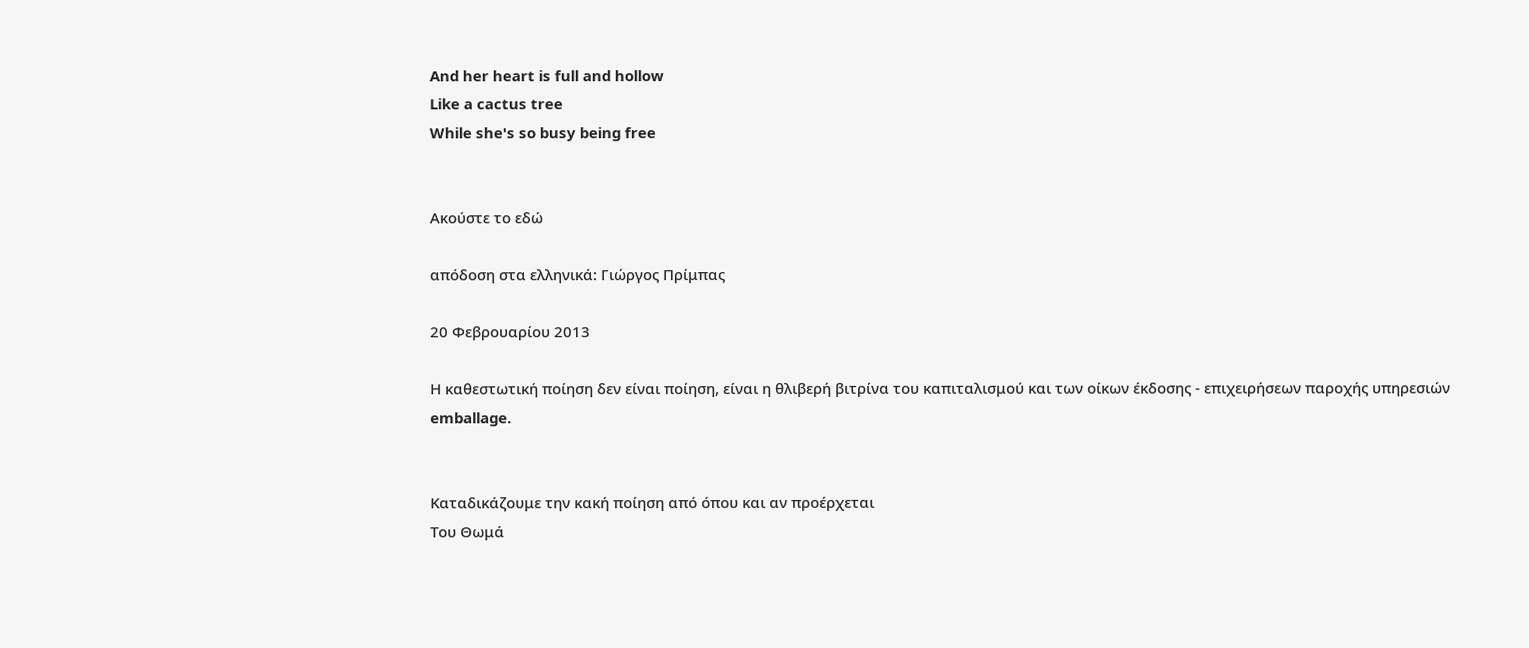And her heart is full and hollow
Like a cactus tree
While she's so busy being free


Ακούστε το εδώ

απόδοση στα ελληνικά: Γιώργος Πρίμπας

20 Φεβρουαρίου 2013

Η καθεστωτική ποίηση δεν είναι ποίηση, είναι η θλιβερή βιτρίνα του καπιταλισμού και των οίκων έκδοσης - επιχειρήσεων παροχής υπηρεσιών emballage.


Καταδικάζουμε την κακή ποίηση από όπου και αν προέρχεται
Του Θωμά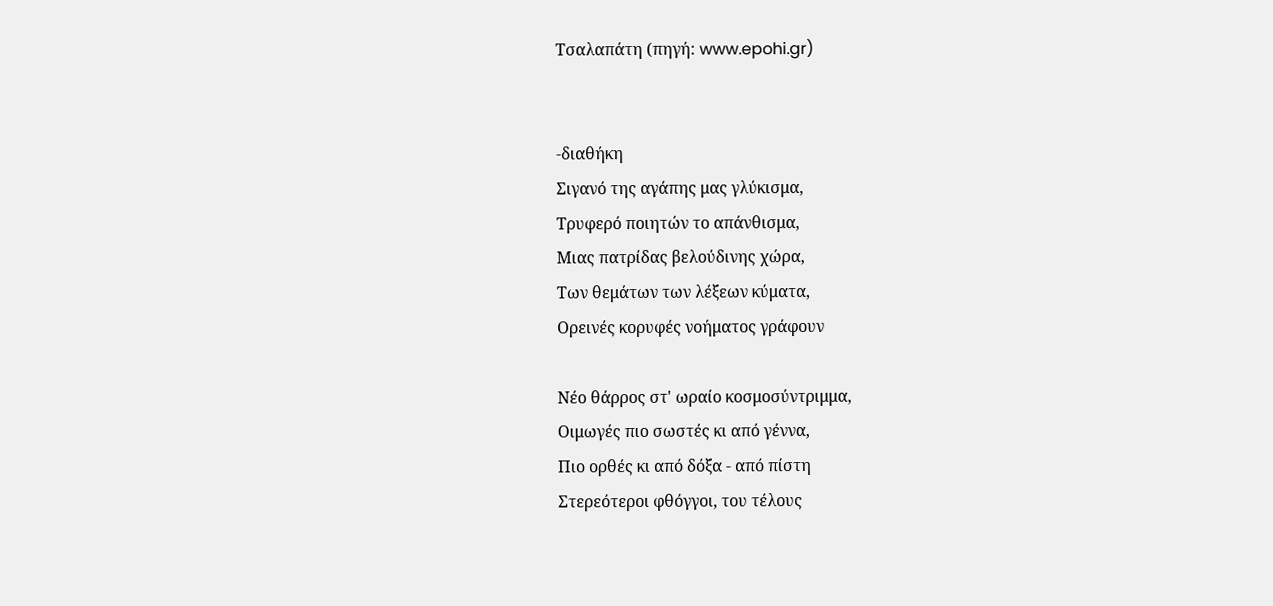Τσαλαπάτη (πηγή: www.epohi.gr)


-διαθήκη
Σιγανό της αγάπης μας γλύκισμα,
Τρυφερό ποιητών το απάνθισμα,
Μιας πατρίδας βελούδινης χώρα,
Των θεμάτων των λέξεων κύματα,
Ορεινές κορυφές νοήματος γράφουν

Νέο θάρρος στ' ωραίο κοσμοσύντριμμα,
Οιμωγές πιο σωστές κι από γέννα,
Πιο ορθές κι από δόξα - από πίστη
Στερεότεροι φθόγγοι, του τέλους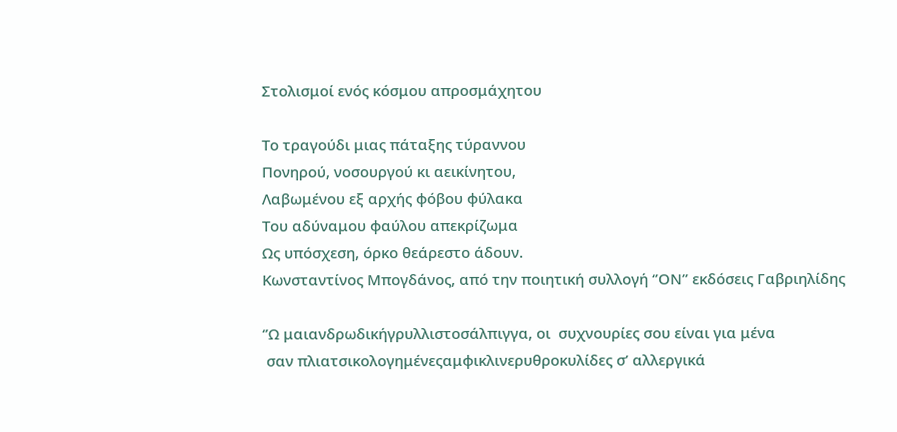Στολισμοί ενός κόσμου απροσμάχητου

Το τραγούδι μιας πάταξης τύραννου
Πονηρού, νοσουργού κι αεικίνητου,
Λαβωμένου εξ αρχής φόβου φύλακα
Του αδύναμου φαύλου απεκρίζωμα
Ως υπόσχεση, όρκο θεάρεστο άδουν.
Κωνσταντίνος Μπογδάνος, από την ποιητική συλλογή ‘’ΟΝ’’ εκδόσεις Γαβριηλίδης

‘’Ω μαιανδρωδικήγρυλλιστοσάλπιγγα, οι  συχνουρίες σου είναι για μένα
 σαν πλιατσικολογημένεςαμφικλινερυθροκυλίδες σ’ αλλεργικά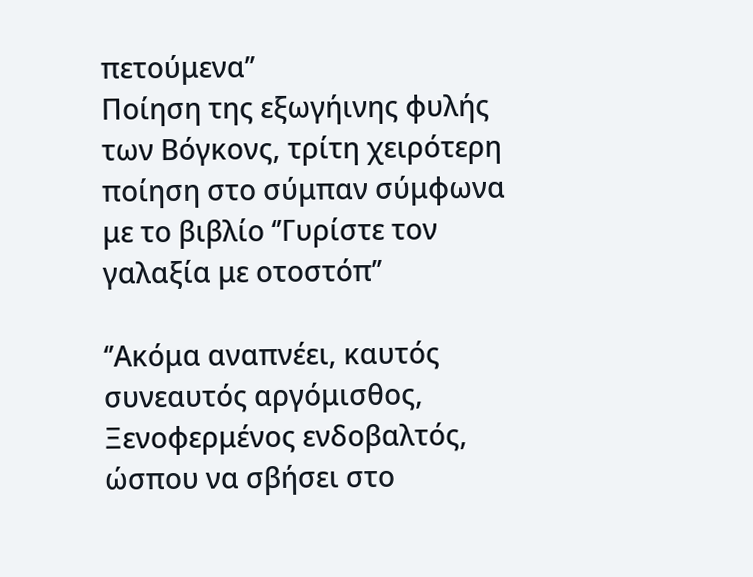πετούμενα’’
Ποίηση της εξωγήινης φυλής των Βόγκονς, τρίτη χειρότερη ποίηση στο σύμπαν σύμφωνα με το βιβλίο ‘’Γυρίστε τον γαλαξία με οτοστόπ’’

‘’Ακόμα αναπνέει, καυτός συνεαυτός αργόμισθος,
Ξενοφερμένος ενδοβαλτός, ώσπου να σβήσει στο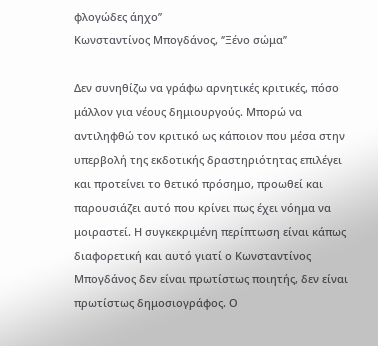φλογώδες άηχο’’
Κωνσταντίνος Μπογδάνος, ‘’Ξένο σώμα’’

Δεν συνηθίζω να γράφω αρνητικές κριτικές, πόσο μάλλον για νέους δημιουργούς. Μπορώ να αντιληφθώ τον κριτικό ως κάποιον που μέσα στην υπερβολή της εκδοτικής δραστηριότητας επιλέγει και προτείνει το θετικό πρόσημο, προωθεί και παρουσιάζει αυτό που κρίνει πως έχει νόημα να μοιραστεί. Η συγκεκριμένη περίπτωση είναι κάπως διαφορετική και αυτό γιατί ο Κωνσταντίνος Μπογδάνος δεν είναι πρωτίστως ποιητής, δεν είναι πρωτίστως δημοσιογράφος. Ο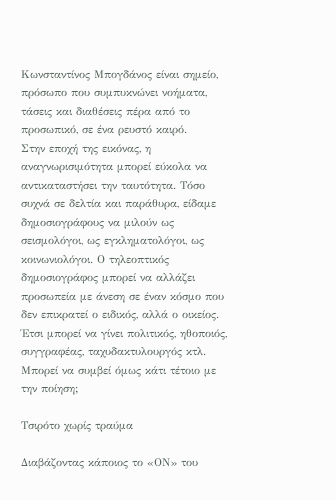Κωνσταντίνος Μπογδάνος είναι σημείο, πρόσωπο που συμπυκνώνει νοήματα, τάσεις και διαθέσεις πέρα από το προσωπικό, σε ένα ρευστό καιρό.
Στην εποχή της εικόνας, η αναγνωρισιμότητα μπορεί εύκολα να αντικαταστήσει την ταυτότητα. Τόσο συχνά σε δελτία και παράθυρα, είδαμε δημοσιογράφους να μιλούν ως σεισμολόγοι, ως εγκληματολόγοι, ως κοινωνιολόγοι. Ο τηλεοπτικός δημοσιογράφος μπορεί να αλλάζει προσωπεία με άνεση σε έναν κόσμο που δεν επικρατεί ο ειδικός, αλλά ο οικείος. Έτσι μπορεί να γίνει πολιτικός, ηθοποιός, συγγραφέας, ταχυδακτυλουργός κτλ. Μπορεί να συμβεί όμως κάτι τέτοιο με την ποίηση;

Τσιρότο χωρίς τραύμα

Διαβάζοντας κάποιος το «ΟΝ» του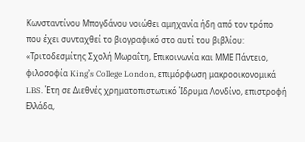Κωνσταντίνου Μπογδάνου νοιώθει αμηχανία ήδη από τον τρόπο που έχει συνταχθεί το βιογραφικό στο αυτί του βιβλίου: «Τριτοδεσμίτης Σχολή Μωραΐτη, Επικοινωνία και ΜΜΕ Πάντειο, φιλοσοφία King’s College London, επιμόρφωση μακροοικονομικά LBS. Έτη σε Διεθνές χρηματοπιστωτικό Ίδρυμα Λονδίνο, επιστροφή Ελλάδα,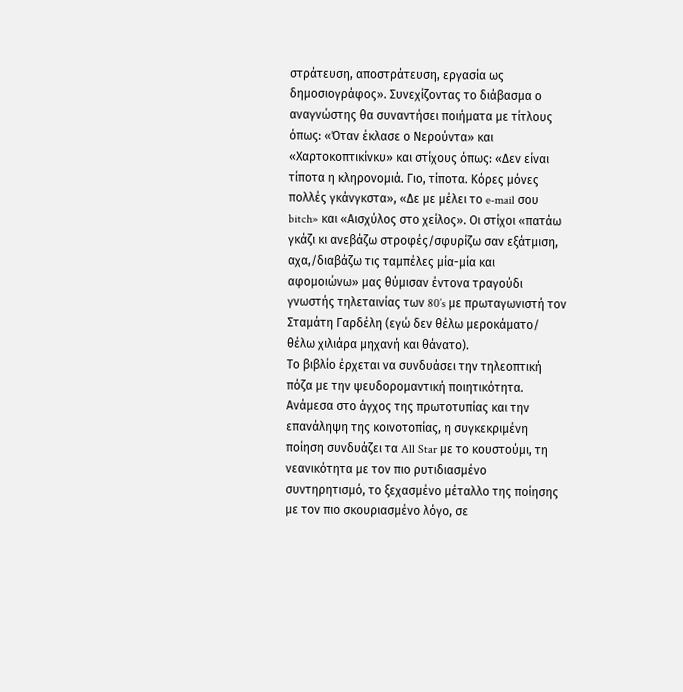στράτευση, αποστράτευση, εργασία ως δημοσιογράφος». Συνεχίζοντας το διάβασμα ο αναγνώστης θα συναντήσει ποιήματα με τίτλους όπως: «Όταν έκλασε ο Νερούντα» και «Χαρτοκοπτικίνκυ» και στίχους όπως: «Δεν είναι τίποτα η κληρονομιά. Γιο, τίποτα. Κόρες μόνες πολλές γκάνγκστα», «Δε με μέλει το e-mail σου bitch» και «Αισχύλος στο χείλος». Οι στίχοι «πατάω γκάζι κι ανεβάζω στροφές/σφυρίζω σαν εξάτμιση, αχα,/διαβάζω τις ταμπέλες μία-μία και αφομοιώνω» μας θύμισαν έντονα τραγούδι γνωστής τηλεταινίας των 80’s με πρωταγωνιστή τον Σταμάτη Γαρδέλη (εγώ δεν θέλω μεροκάματο/ θέλω χιλιάρα μηχανή και θάνατο).
Το βιβλίο έρχεται να συνδυάσει την τηλεοπτική πόζα με την ψευδορομαντική ποιητικότητα. Ανάμεσα στο άγχος της πρωτοτυπίας και την επανάληψη της κοινοτοπίας, η συγκεκριμένη ποίηση συνδυάζει τα All Star με το κουστούμι, τη νεανικότητα με τον πιο ρυτιδιασμένο συντηρητισμό, το ξεχασμένο μέταλλο της ποίησης με τον πιο σκουριασμένο λόγο, σε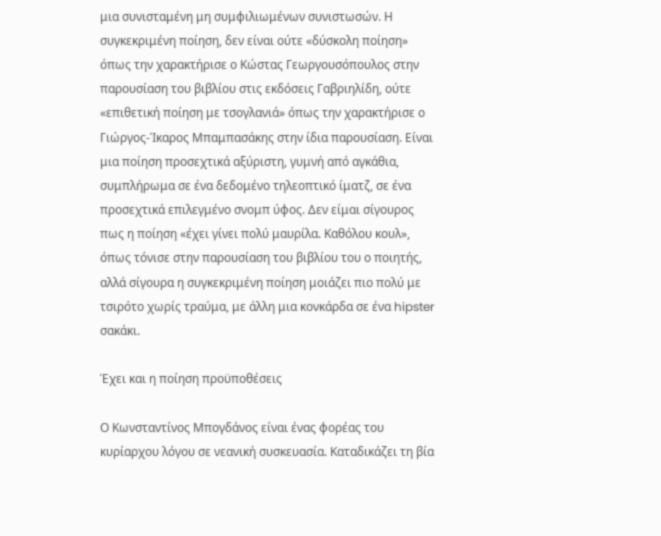μια συνισταμένη μη συμφιλιωμένων συνιστωσών. Η συγκεκριμένη ποίηση, δεν είναι ούτε «δύσκολη ποίηση» όπως την χαρακτήρισε ο Κώστας Γεωργουσόπουλος στην παρουσίαση του βιβλίου στις εκδόσεις Γαβριηλίδη, ούτε «επιθετική ποίηση με τσογλανιά» όπως την χαρακτήρισε ο Γιώργος-Ίκαρος Μπαμπασάκης στην ίδια παρουσίαση. Είναι μια ποίηση προσεχτικά αξύριστη, γυμνή από αγκάθια, συμπλήρωμα σε ένα δεδομένο τηλεοπτικό ίματζ, σε ένα προσεχτικά επιλεγμένο σνομπ ύφος. Δεν είμαι σίγουρος πως η ποίηση «έχει γίνει πολύ μαυρίλα. Καθόλου κουλ», όπως τόνισε στην παρουσίαση του βιβλίου του ο ποιητής, αλλά σίγουρα η συγκεκριμένη ποίηση μοιάζει πιο πολύ με τσιρότο χωρίς τραύμα, με άλλη μια κονκάρδα σε ένα hipster σακάκι.

Έχει και η ποίηση προϋποθέσεις

Ο Κωνσταντίνος Μπογδάνος είναι ένας φορέας του κυρίαρχου λόγου σε νεανική συσκευασία. Καταδικάζει τη βία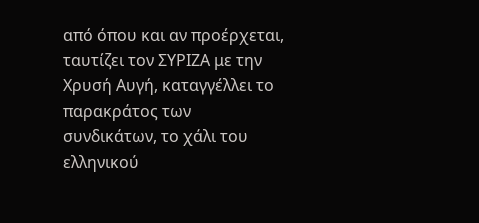από όπου και αν προέρχεται, ταυτίζει τον ΣΥΡΙΖΑ με την Χρυσή Αυγή, καταγγέλλει το παρακράτος των συνδικάτων, το χάλι του ελληνικού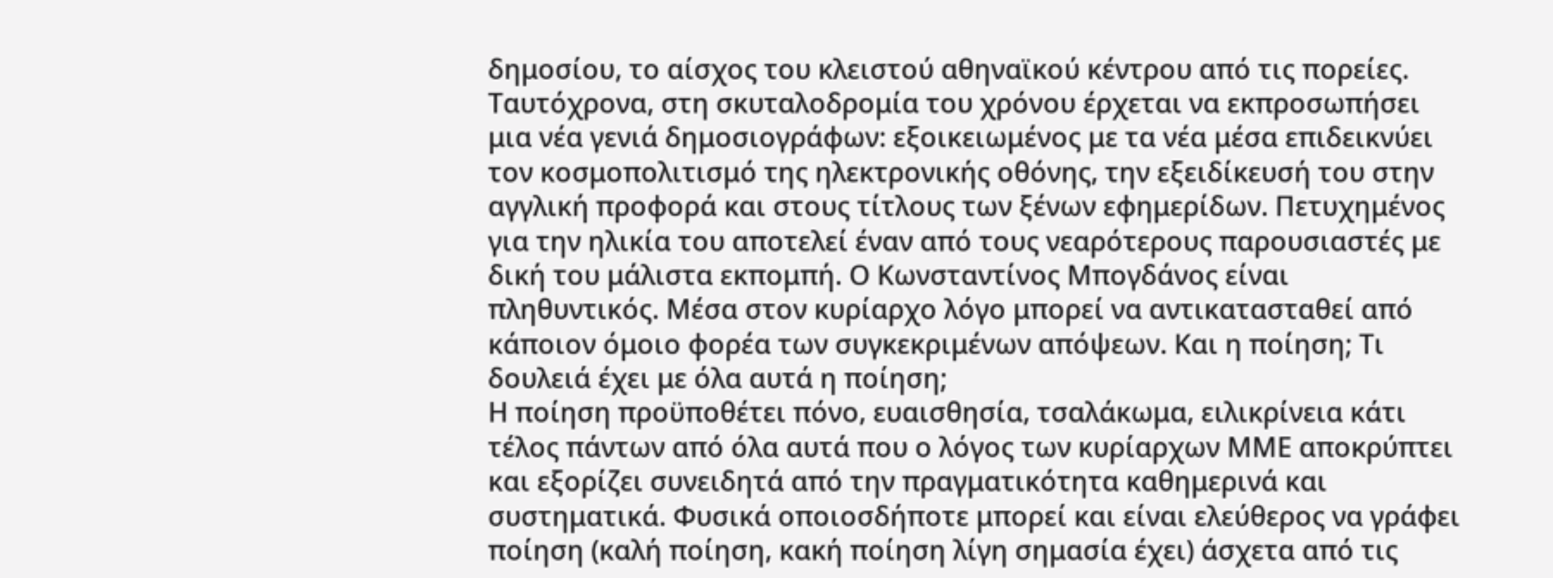δημοσίου, το αίσχος του κλειστού αθηναϊκού κέντρου από τις πορείες. Ταυτόχρονα, στη σκυταλοδρομία του χρόνου έρχεται να εκπροσωπήσει μια νέα γενιά δημοσιογράφων: εξοικειωμένος με τα νέα μέσα επιδεικνύει τον κοσμοπολιτισμό της ηλεκτρονικής οθόνης, την εξειδίκευσή του στην αγγλική προφορά και στους τίτλους των ξένων εφημερίδων. Πετυχημένος για την ηλικία του αποτελεί έναν από τους νεαρότερους παρουσιαστές με δική του μάλιστα εκπομπή. Ο Κωνσταντίνος Μπογδάνος είναι πληθυντικός. Μέσα στον κυρίαρχο λόγο μπορεί να αντικατασταθεί από κάποιον όμοιο φορέα των συγκεκριμένων απόψεων. Και η ποίηση; Τι δουλειά έχει με όλα αυτά η ποίηση;
Η ποίηση προϋποθέτει πόνο, ευαισθησία, τσαλάκωμα, ειλικρίνεια κάτι τέλος πάντων από όλα αυτά που ο λόγος των κυρίαρχων ΜΜΕ αποκρύπτει και εξορίζει συνειδητά από την πραγματικότητα καθημερινά και συστηματικά. Φυσικά οποιοσδήποτε μπορεί και είναι ελεύθερος να γράφει ποίηση (καλή ποίηση, κακή ποίηση λίγη σημασία έχει) άσχετα από τις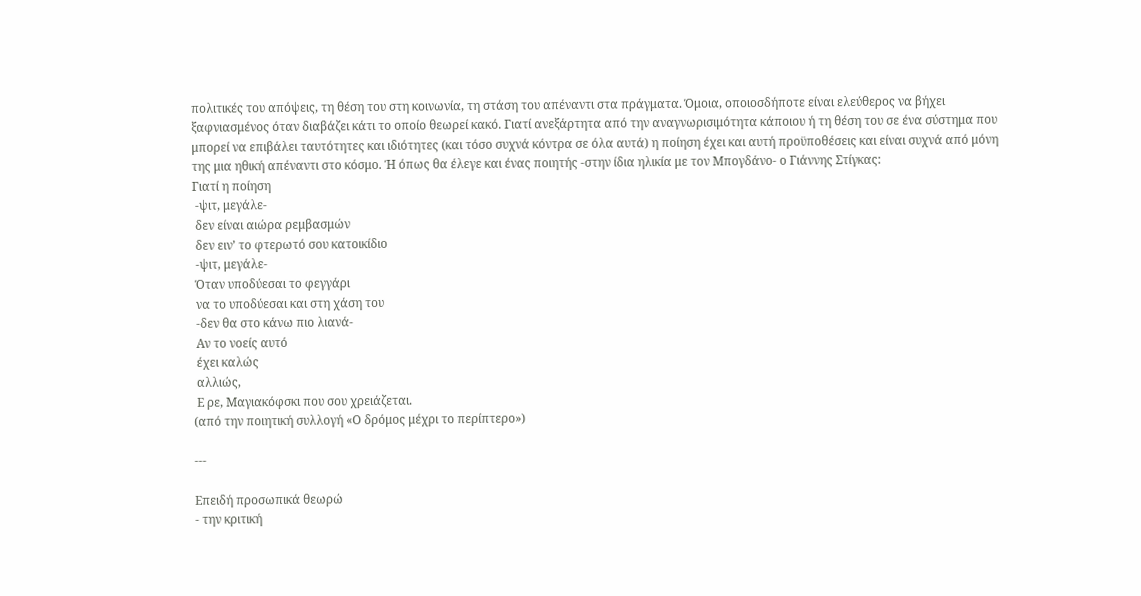πολιτικές του απόψεις, τη θέση του στη κοινωνία, τη στάση του απέναντι στα πράγματα. Όμοια, οποιοσδήποτε είναι ελεύθερος να βήχει ξαφνιασμένος όταν διαβάζει κάτι το οποίο θεωρεί κακό. Γιατί ανεξάρτητα από την αναγνωρισιμότητα κάποιου ή τη θέση του σε ένα σύστημα που μπορεί να επιβάλει ταυτότητες και ιδιότητες (και τόσο συχνά κόντρα σε όλα αυτά) η ποίηση έχει και αυτή προϋποθέσεις και είναι συχνά από μόνη της μια ηθική απέναντι στο κόσμο. Ή όπως θα έλεγε και ένας ποιητής -στην ίδια ηλικία με τον Μπογδάνο- ο Γιάννης Στίγκας:
Γιατί η ποίηση
 -ψιτ, μεγάλε-
 δεν είναι αιώρα ρεμβασμών
 δεν ειν’ το φτερωτό σου κατοικίδιο
 -ψιτ, μεγάλε-
 Όταν υποδύεσαι το φεγγάρι
 να το υποδύεσαι και στη χάση του
 -δεν θα στο κάνω πιο λιανά-
 Αν το νοείς αυτό
 έχει καλώς
 αλλιώς,
 Ε ρε, Μαγιακόφσκι που σου χρειάζεται.
(από την ποιητική συλλογή «Ο δρόμος μέχρι το περίπτερο»)

---

Επειδή προσωπικά θεωρώ
- την κριτική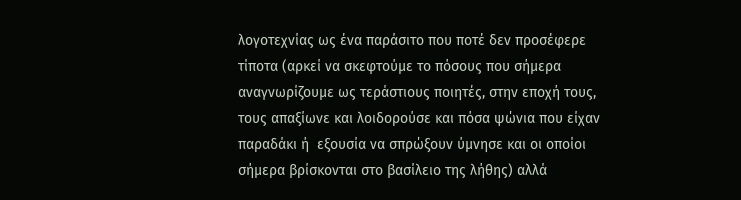λογοτεχνίας ως ένα παράσιτο που ποτέ δεν προσέφερε τίποτα (αρκεί να σκεφτούμε το πόσους που σήμερα αναγνωρίζουμε ως τεράστιους ποιητές, στην εποχή τους, τους απαξίωνε και λοιδορούσε και πόσα ψώνια που είχαν παραδάκι ή  εξουσία να σπρώξουν ύμνησε και οι οποίοι σήμερα βρίσκονται στο βασίλειο της λήθης) αλλά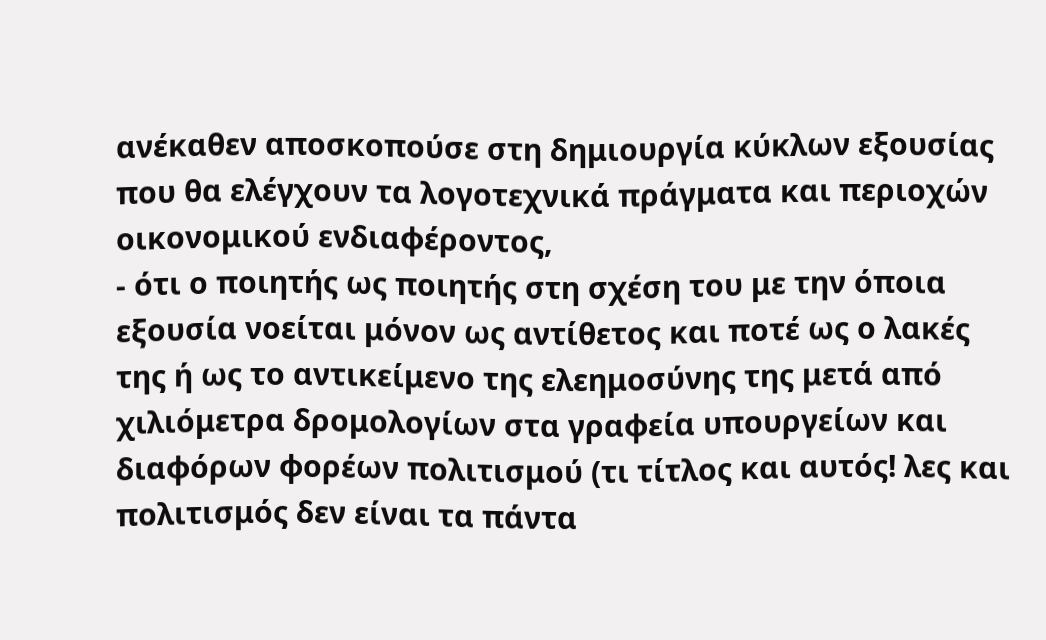ανέκαθεν αποσκοπούσε στη δημιουργία κύκλων εξουσίας που θα ελέγχουν τα λογοτεχνικά πράγματα και περιοχών οικονομικού ενδιαφέροντος,
- ότι ο ποιητής ως ποιητής στη σχέση του με την όποια εξουσία νοείται μόνον ως αντίθετος και ποτέ ως ο λακές της ή ως το αντικείμενο της ελεημοσύνης της μετά από χιλιόμετρα δρομολογίων στα γραφεία υπουργείων και διαφόρων φορέων πολιτισμού (τι τίτλος και αυτός! λες και πολιτισμός δεν είναι τα πάντα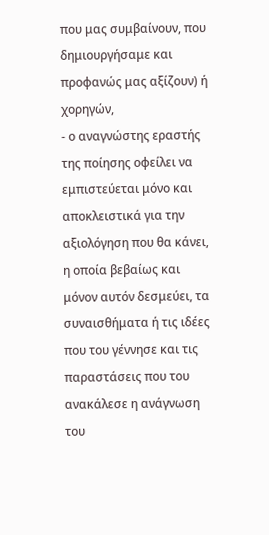που μας συμβαίνουν, που δημιουργήσαμε και προφανώς μας αξίζουν) ή χορηγών,
- ο αναγνώστης εραστής της ποίησης οφείλει να εμπιστεύεται μόνο και αποκλειστικά για την αξιολόγηση που θα κάνει, η οποία βεβαίως και μόνον αυτόν δεσμεύει, τα συναισθήματα ή τις ιδέες που του γέννησε και τις παραστάσεις που του ανακάλεσε η ανάγνωση του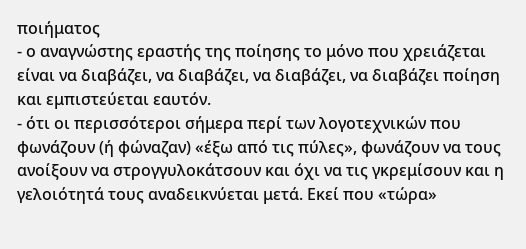ποιήματος
- ο αναγνώστης εραστής της ποίησης το μόνο που χρειάζεται είναι να διαβάζει, να διαβάζει, να διαβάζει, να διαβάζει ποίηση και εμπιστεύεται εαυτόν.
- ότι οι περισσότεροι σήμερα περί των λογοτεχνικών που φωνάζουν (ή φώναζαν) «έξω από τις πύλες», φωνάζουν να τους ανοίξουν να στρογγυλοκάτσουν και όχι να τις γκρεμίσουν και η γελοιότητά τους αναδεικνύεται μετά. Εκεί που «τώρα»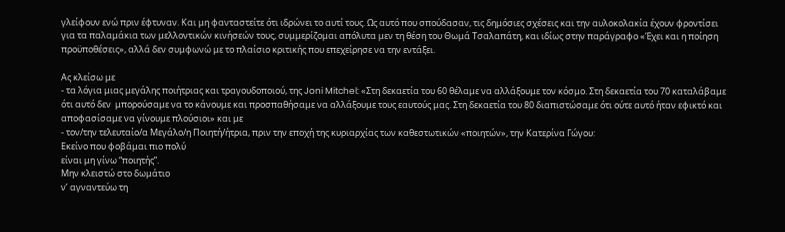γλείφουν ενώ πριν έφτυναν. Και μη φανταστείτε ότι ιδρώνει το αυτί τους. Ως αυτό που σπούδασαν, τις δημόσιες σχέσεις και την αυλοκολακία έχουν φροντίσει για τα παλαμάκια των μελλοντικών κινήσεών τους, συμμερίζομαι απόλυτα μεν τη θέση του Θωμά Τσαλαπάτη, και ιδίως στην παράγραφο «Έχει και η ποίηση προϋποθέσεις», αλλά δεν συμφωνώ με το πλαίσιο κριτικής που επεχείρησε να την εντάξει.

Ας κλείσω με
- τα λόγια μιας μεγάλης ποιήτριας και τραγουδοποιού, της Joni Mitchel: «Στη δεκαετία του 60 θέλαμε να αλλάξουμε τον κόσμο. Στη δεκαετία του 70 καταλάβαμε ότι αυτό δεν  μπορούσαμε να το κάνουμε και προσπαθήσαμε να αλλάξουμε τους εαυτούς μας. Στη δεκαετία του 80 διαπιστώσαμε ότι ούτε αυτό ήταν εφικτό και αποφασίσαμε να γίνουμε πλούσιοι» και με
- τον/την τελευταίο/α Μεγάλο/η Ποιητή/ήτρια, πριν την εποχή της κυριαρχίας των καθεστωτικών «ποιητών», την Κατερίνα Γώγου:
Εκείνο που φοβάμαι πιο πολύ
είναι μη γίνω “ποιητής”.
Μην κλειστώ στο δωμάτιο
ν’ αγναντεύω τη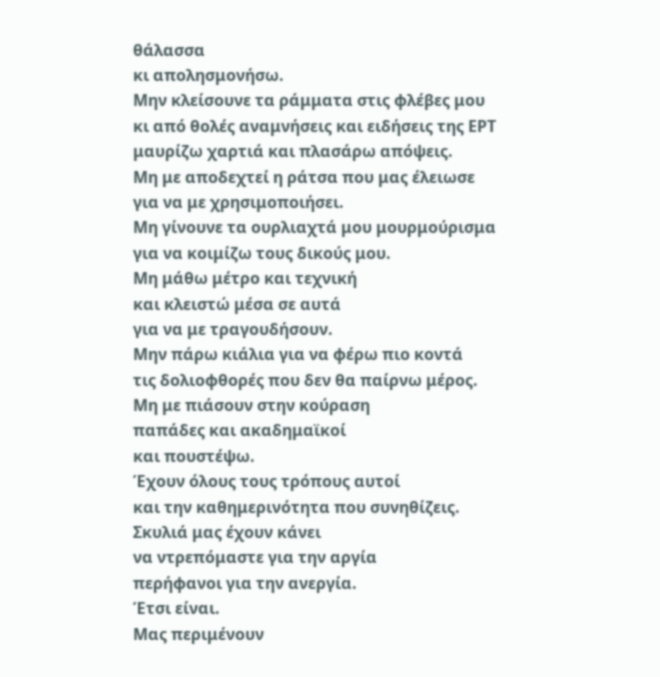θάλασσα
κι απολησμονήσω.
Μην κλείσουνε τα ράμματα στις φλέβες μου
κι από θολές αναμνήσεις και ειδήσεις της ΕΡΤ
μαυρίζω χαρτιά και πλασάρω απόψεις.
Μη με αποδεχτεί η ράτσα που μας έλειωσε
για να με χρησιμοποιήσει.
Μη γίνουνε τα ουρλιαχτά μου μουρμούρισμα
για να κοιμίζω τους δικούς μου.
Μη μάθω μέτρο και τεχνική
και κλειστώ μέσα σε αυτά
για να με τραγουδήσουν.
Μην πάρω κιάλια για να φέρω πιο κοντά
τις δολιοφθορές που δεν θα παίρνω μέρος.
Μη με πιάσουν στην κούραση
παπάδες και ακαδημαϊκοί
και πουστέψω.
Έχουν όλους τους τρόπους αυτοί
και την καθημερινότητα που συνηθίζεις.
Σκυλιά μας έχουν κάνει
να ντρεπόμαστε για την αργία
περήφανοι για την ανεργία.
Έτσι είναι.
Μας περιμένουν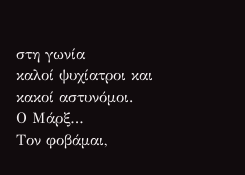στη γωνία
καλοί ψυχίατροι και κακοί αστυνόμοι.
Ο Μάρξ…
Τον φοβάμαι,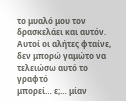το μυαλό μου τον δρασκελάει και αυτόν.
Αυτοί οι αλήτες φταίνε,
δεν μπορώ γαμώτο να τελειώσω αυτό το γραφτό
μπορεί… ε;… μίαν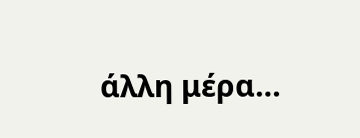άλλη μέρα…